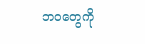ဘဝတွေကို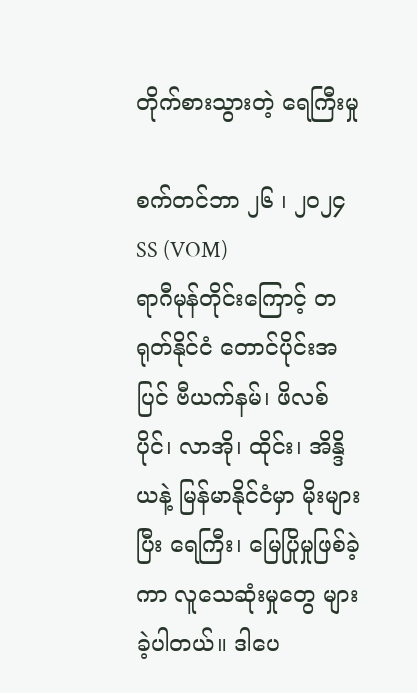တိုက်စားသွားတဲ့ ရေကြီးမှု

စက်တင်ဘာ ၂၆ ၊ ၂၀၂၄
SS (VOM)
ရာဂီမုန်တိုင်းကြောင့် တရုတ်နိုင်ငံ တောင်ပိုင်းအပြင် ဗီယက်နမ်၊ ဖိလစ်ပိုင်၊ လာအို၊ ထိုင်း၊ အိန္ဒိယနဲ့ မြန်မာနိုင်ငံမှာ မိုးများပြီး ရေကြီး၊ မြေပြိုမှုဖြစ်ခဲ့ကာ လူသေဆုံးမှုတွေ များခဲ့ပါတယ်။ ဒါပေ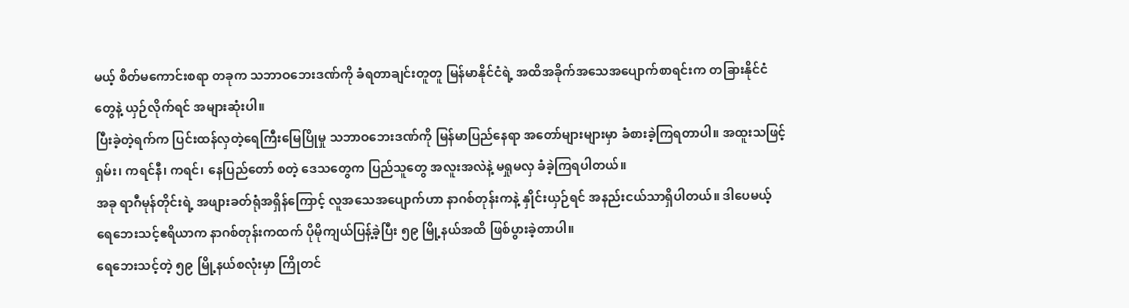မယ့် စိတ်မကောင်းစရာ တခုက သဘာဝဘေးဒဏ်ကို ခံရတာချင်းတူတူ မြန်မာနိုင်ငံရဲ့ အထိအခိုက်အသေအပျောက်စာရင်းက တခြားနိုင်ငံတွေနဲ့ ယှဉ်လိုက်ရင် အများဆုံးပါ။
ပြီးခဲ့တဲ့ရက်က ပြင်းထန်လှတဲ့ရေကြီးမြေပြိုမှု သဘာဝဘေးဒဏ်ကို မြန်မာပြည်နေရာ အတော်များများမှာ ခံစားခဲ့ကြရတာပါ။ အထူးသဖြင့် ရှမ်း၊ ကရင်နီ၊ ကရင်၊ နေပြည်တော် စတဲ့ ဒေသတွေက ပြည်သူတွေ အလူးအလဲနဲ့ မရှုမလှ ခံခဲ့ကြရပါတယ်။
အခု ရာဂီမုန်တိုင်းရဲ့ အဖျားခတ်ရုံအရှိန်ကြောင့် လူအသေအပျောက်ဟာ နာဂစ်တုန်းကနဲ့ နှိုင်းယှဉ်ရင် အနည်းငယ်သာရှိပါတယ်။ ဒါပေမယ့် ရေဘေးသင့်ဧရိယာက နာဂစ်တုန်းကထက် ပိုမိုကျယ်ပြန့်ခဲ့ပြီး ၅၉ မြို့နယ်အထိ ဖြစ်ပွားခဲ့တာပါ။
ရေဘေးသင့်တဲ့ ၅၉ မြို့နယ်စလုံးမှာ ကြိုတင်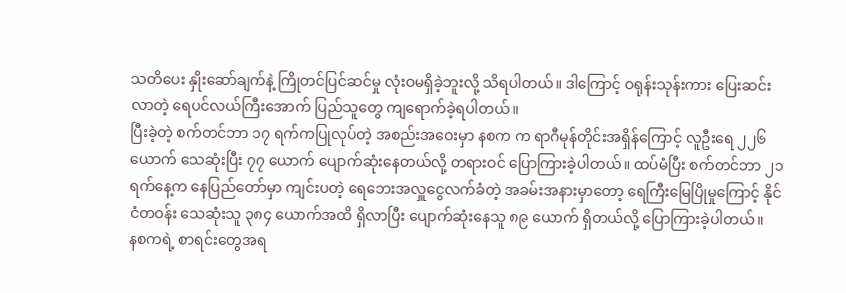သတိပေး နှိုးဆော်ချက်နဲ့ ကြိုတင်ပြင်ဆင်မှု လုံးဝမရှိခဲ့ဘူးလို့ သိရပါတယ်။ ဒါကြောင့် ဝရုန်းသုန်းကား ပြေးဆင်းလာတဲ့ ရေပင်လယ်ကြီးအောက် ပြည်သူတွေ ကျရောက်ခဲ့ရပါတယ်။
ပြီးခဲ့တဲ့ စက်တင်ဘာ ၁၇ ရက်ကပြုလုပ်တဲ့ အစည်းအဝေးမှာ နစက က ရာဂီမုန်တိုင်းအရှိန်ကြောင့် လူဦးရေ ၂၂၆ ယောက် သေဆုံးပြီး ၇၇ ယောက် ပျောက်ဆုံးနေတယ်လို့ တရားဝင် ပြောကြားခဲ့ပါတယ်။ ထပ်မံပြီး စက်တင်ဘာ ၂၁ ရက်နေ့က နေပြည်တော်မှာ ကျင်းပတဲ့ ရေဘေးအလှူငွေလက်ခံတဲ့ အခမ်းအနားမှာတော့ ရေကြီးမြေပြိုမှုကြောင့် နိုင်ငံတဝန်း သေဆုံးသူ ၃၈၄ ယောက်အထိ ရှိလာပြီး ပျောက်ဆုံးနေသူ ၈၉ ယောက် ရှိတယ်လို့ ပြောကြားခဲ့ပါတယ်။
နစကရဲ့ စာရင်းတွေအရ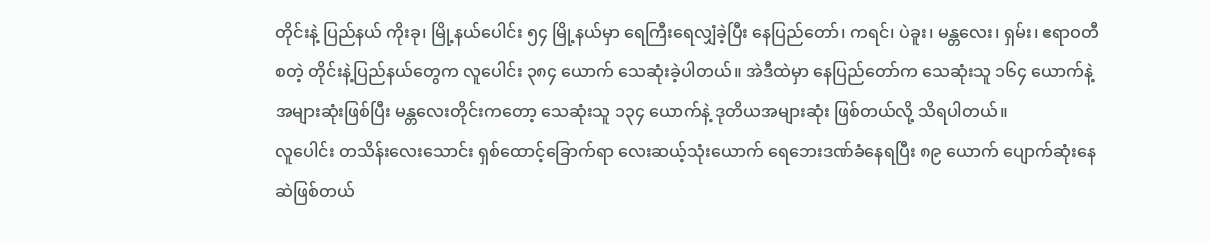တိုင်းနဲ့ ပြည်နယ် ကိုးခု၊ မြို့နယ်ပေါင်း ၅၄ မြို့နယ်မှာ ရေကြီးရေလျှံခဲ့ပြီး နေပြည်တော်၊ ကရင်၊ ပဲခူး၊ မန္တလေး၊ ရှမ်း၊ ဧရာဝတီ စတဲ့ တိုင်းနဲ့ပြည်နယ်တွေက လူပေါင်း ၃၈၄ ယောက် သေဆုံးခဲ့ပါတယ်။ အဲဒီထဲမှာ နေပြည်တော်က သေဆုံးသူ ၁၆၄ ယောက်နဲ့ အများဆုံးဖြစ်ပြီး မန္တလေးတိုင်းကတော့ သေဆုံးသူ ၁၃၄ ယောက်နဲ့ ဒုတိယအများဆုံး ဖြစ်တယ်လို့ သိရပါတယ်။
လူပေါင်း တသိန်းလေးသောင်း ရှစ်ထောင့်ခြောက်ရာ လေးဆယ့်သုံးယောက် ရေဘေးဒဏ်ခံနေရပြီး ၈၉ ယောက် ပျောက်ဆုံးနေဆဲဖြစ်တယ်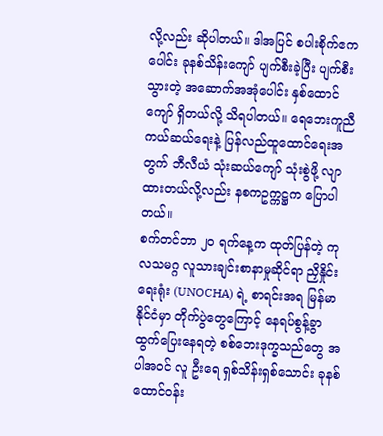လို့လည်း ဆိုပါတယ်။ ဒါအပြင် စပါးစိုက်ဧကပေါင်း ခုနစ်သိန်းကျော် ပျက်စီးခဲ့ပြီး ပျက်စီးသွားတဲ့ အဆောက်အအုံပေါင်း နှစ်ထောင်ကျော် ရှိတယ်လို့ သိရပါတယ်။ ရေဘေးကူညီကယ်ဆယ်ရေးနဲ့ ပြန်လည်ထူထောင်ရေးအတွက် ဘီလီယံ သုံးဆယ်ကျော် သုံးစွဲဖို့ လျာထားတယ်လို့လည်း နစကဥက္ကဋ္ဌက ပြောပါတယ်။
စက်တင်ဘာ ၂ဝ ရက်နေ့က ထုတ်ပြန်တဲ့ ကုလသမဂ္ဂ လူသားချင်းစာနာမှုဆိုင်ရာ ညှိနှိုင်းရေးရုံး (UNOCHA) ရဲ့ စာရင်းအရ မြန်မာနိုင်ငံမှာ တိုက်ပွဲတွေကြောင့် နေရပ်စွန့်ခွာ ထွက်ပြေးနေရတဲ့ စစ်ဘေးဒုက္ခသည်တွေ အပါအဝင် လူ ဦးရေ ရှစ်သိန်းရှစ်သောင်း ခုနစ်ထောင်ဝန်း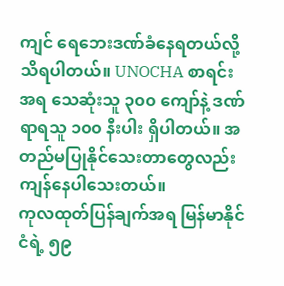ကျင် ရေဘေးဒဏ်ခံနေရတယ်လို့ သိရပါတယ်။ UNOCHA စာရင်းအရ သေဆုံးသူ ၃၀၀ ကျော်နဲ့ ဒဏ်ရာရသူ ၁၀၀ နီးပါး ရှိပါတယ်။ အတည်မပြုနိုင်သေးတာတွေလည်း ကျန်နေပါသေးတယ်။
ကုလထုတ်ပြန်ချက်အရ မြန်မာနိုင်ငံရဲ့ ၅၉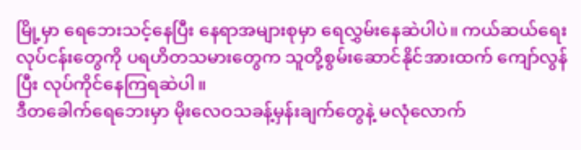မြို့မှာ ရေဘေးသင့်နေပြီး နေရာအများစုမှာ ရေလွှမ်းနေဆဲပါပဲ။ ကယ်ဆယ်ရေးလုပ်ငန်းတွေကို ပရဟိတသမားတွေက သူတို့စွမ်းဆောင်နိုင်အားထက် ကျော်လွန်ပြီး လုပ်ကိုင်နေကြရဆဲပါ။
ဒီတခေါက်ရေဘေးမှာ မိုးလေဝသခန့်မှန်းချက်တွေနဲ့ မလုံလောက်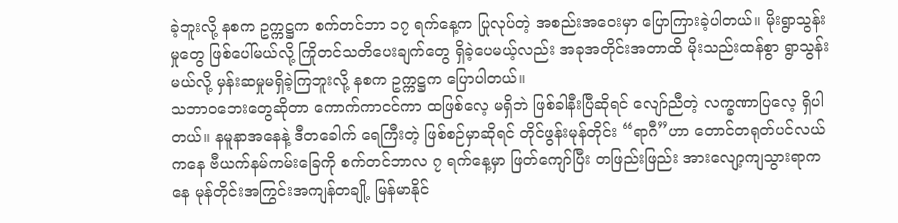ခဲ့ဘူးလို့ နစက ဥက္ကဋ္ဌက စက်တင်ဘာ ၁၇ ရက်နေ့က ပြုလုပ်တဲ့ အစည်းအဝေးမှာ ပြောကြားခဲ့ပါတယ်။ မိုးရွာသွန်းမှုတွေ ဖြစ်ပေါ်မယ်လို့ ကြိုတင်သတိပေးချက်တွေ ရှိခဲ့ပေမယ့်လည်း အခုအတိုင်းအတာထိ မိုးသည်းထန်စွာ ရွာသွန်းမယ်လို့ မှန်းဆမှုမရှိခဲ့ကြဘူးလို့ နစက ဥက္ကဋ္ဌက ပြောပါတယ်။
သဘာဝဘေးတွေဆိုတာ ကောက်ကာငင်ကာ ထဖြစ်လေ့ မရှိဘဲ ဖြစ်ခါနီးပြီဆိုရင် လျော်ညီတဲ့ လက္ခဏာပြလေ့ ရှိပါတယ်။ နမူနာအနေနဲ့ ဒီတခေါက် ရေကြီးတဲ့ ဖြစ်စဉ်မှာဆိုရင် တိုင်ဖွန်းမုန်တိုင်း “ရာဂီ”ဟာ တောင်တရုတ်ပင်လယ်ကနေ ဗီယက်နမ်ကမ်းခြေကို စက်တင်ဘာလ ၇ ရက်နေ့မှာ ဖြတ်ကျော်ပြီး တဖြည်းဖြည်း အားလျော့ကျသွားရာကနေ မုန်တိုင်းအကြွင်းအကျန်တချို့ မြန်မာနိုင်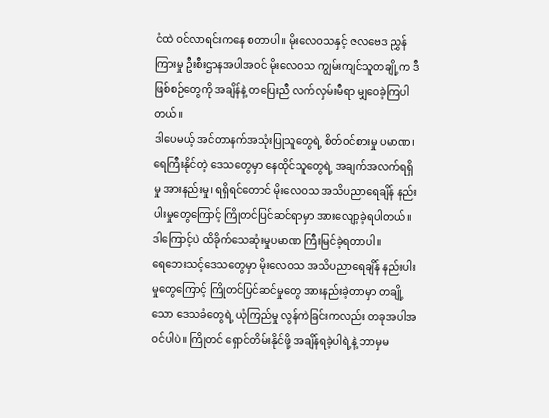ငံထဲ ဝင်လာရင်းကနေ စတာပါ။ မိုးလေဝသနှင့် ဇလဗေဒ ညွှန်ကြားမှု ဦးစီးဌာနအပါအဝင် မိုးလေဝသ ကျွမ်းကျင်သူတချို့က ဒီဖြစ်စဉ်တွေကို အချိန်နဲ့ တပြေးညီ လက်လှမ်းမီရာ မျှဝေခဲ့ကြပါတယ်။
ဒါပေမယ့် အင်တာနက်အသုံးပြုသူတွေရဲ့ စိတ်ဝင်စားမှု ပမာဏ၊ ရေကြီးနိုင်တဲ့ ဒေသတွေမှာ နေထိုင်သူတွေရဲ့ အချက်အလက်ရရှိမှု အားနည်းမှု၊ ရရှိရင်တောင် မိုးလေဝသ အသိပညာရေချိန် နည်းပါးမှုတွေကြောင့် ကြိုတင်ပြင်ဆင်ရာမှာ အားလျော့ခဲ့ရပါတယ်။ ဒါကြောင့်ပဲ ထိခိုက်သေဆုံးမှုပမာဏ ကြီးမြင်ခဲ့ရတာပါ။
ရေဘေးသင့်ဒေသတွေမှာ မိုးလေဝသ အသိပညာရေချိန် နည်းပါးမှုတွေကြောင့် ကြိုတင်ပြင်ဆင်မှုတွေ အားနည်းခဲ့တာမှာ တချို့သော ဒေသခံတွေရဲ့ ယုံကြည်မှု လွန်ကဲခြင်းကလည်း တခုအပါအဝင်ပါပဲ။ ကြိုတင် ရှောင်တိမ်းနိုင်ဖို့ အချိန်ရခဲ့ပါရဲ့နဲ့ ဘာမှမ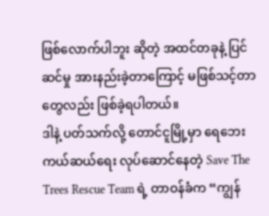ဖြစ်လောက်ပါဘူး ဆိုတဲ့ အထင်တခုနဲ့ ပြင်ဆင်မှု အားနည်းခဲ့တာကြောင့် မဖြစ်သင့်တာတွေလည်း ဖြစ်ခဲ့ရပါတယ်။
ဒါနဲ့ ပတ်သက်လို့ တောင်ငူမြို့မှာ ရေဘေးကယ်ဆယ်ရေး လုပ်ဆောင်နေတဲ့ Save The Trees Rescue Team ရဲ့ တာဝန်ခံက “ကျွန်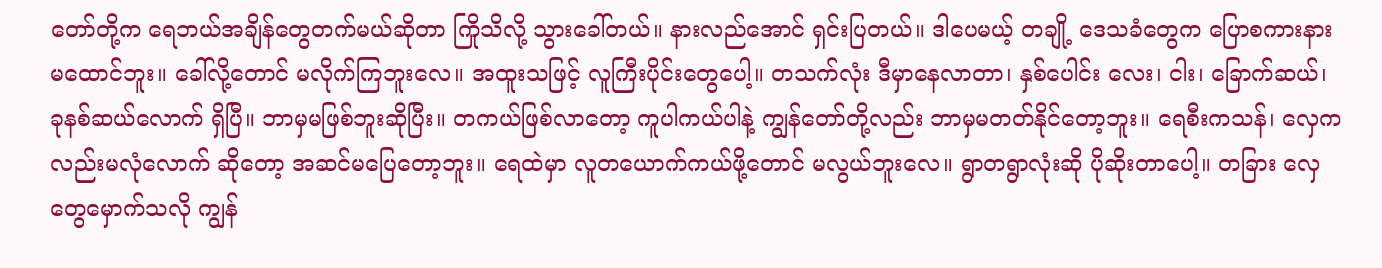တော်တို့က ရေဘယ်အချိန်တွေတက်မယ်ဆိုတာ ကြိုသိလို့ သွားခေါ်တယ်။ နားလည်အောင် ရှင်းပြတယ်။ ဒါပေမယ့် တချို့ ဒေသခံတွေက ပြောစကားနားမထောင်ဘူး။ ခေါ်လို့တောင် မလိုက်ကြဘူးလေ။ အထူးသဖြင့် လူကြီးပိုင်းတွေပေါ့။ တသက်လုံး ဒီမှာနေလာတာ၊ နှစ်ပေါင်း လေး၊ ငါး၊ ခြောက်ဆယ်၊ ခုနစ်ဆယ်လောက် ရှိပြီ။ ဘာမှမဖြစ်ဘူးဆိုပြီး။ တကယ်ဖြစ်လာတော့ ကူပါကယ်ပါနဲ့ ကျွန်တော်တို့လည်း ဘာမှမတတ်နိုင်တော့ဘူး။ ရေစီးကသန်၊ လှေကလည်းမလုံလောက် ဆိုတော့ အဆင်မပြေတော့ဘူး။ ရေထဲမှာ လူတယောက်ကယ်ဖို့တောင် မလွယ်ဘူးလေ။ ရွာတရွာလုံးဆို ပိုဆိုးတာပေါ့။ တခြား လှေတွေမှောက်သလို ကျွန်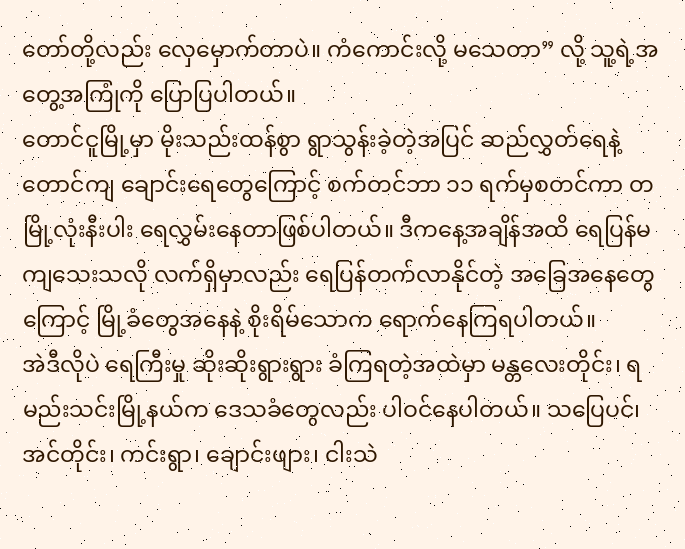တော်တို့လည်း လှေမှောက်တာပဲ။ ကံကောင်းလို့ မသေတာ” လို့ သူ့ရဲ့အတွေ့အကြုံကို ပြောပြပါတယ်။
တောင်ငူမြို့မှာ မိုးသည်းထန်စွာ ရွာသွန်းခဲ့တဲ့အပြင် ဆည်လွှတ်ရေနဲ့ တောင်ကျ ချောင်းရေတွေကြောင့် စက်တင်ဘာ ၁၁ ရက်မှစတင်ကာ တမြို့လုံးနီးပါး ရေလွှမ်းနေတာဖြစ်ပါတယ်။ ဒီကနေ့အချိန်အထိ ရေပြန်မကျသေးသလို လက်ရှိမှာလည်း ရေပြန်တက်လာနိုင်တဲ့ အခြေအနေတွေကြောင့် မြို့ခံတွေအနေနဲ့ စိုးရိမ်သောက ရောက်နေကြရပါတယ်။
အဲဒီလိုပဲ ရေကြီးမှု ဆိုးဆိုးရွားရွား ခံကြရတဲ့အထဲမှာ မန္တလေးတိုင်း၊ ရမည်းသင်းမြို့နယ်က ဒေသခံတွေလည်း ပါဝင်နေပါတယ်။ သပြေပင်၊ အင်တိုင်း၊ ကင်းရွာ၊ ချောင်းဖျား၊ ငါးသဲ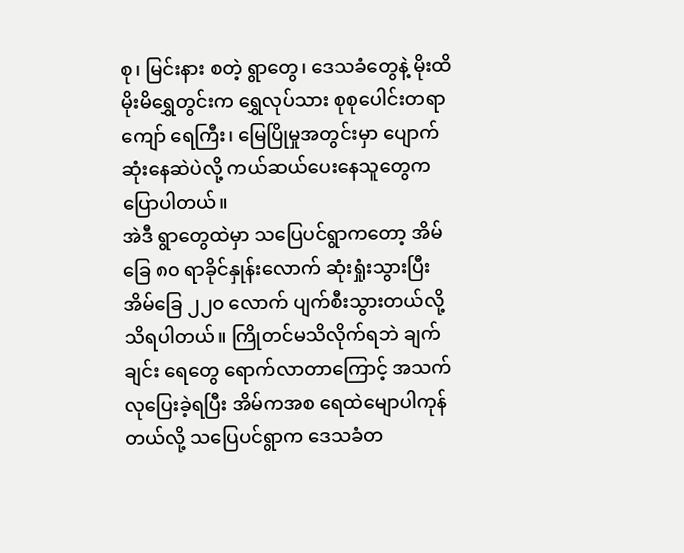စု၊ မြင်းနား စတဲ့ ရွာတွေ၊ ဒေသခံတွေနဲ့ မိုးထိမိုးမိရွှေတွင်းက ရွှေလုပ်သား စုစုပေါင်းတရာကျော် ရေကြီး၊ မြေပြိုမှုအတွင်းမှာ ပျောက်ဆုံးနေဆဲပဲလို့ ကယ်ဆယ်‌ပေးနေသူတွေက ပြောပါတယ်။
အဲဒီ ရွာတွေထဲမှာ သပြေပင်ရွာကတော့ အိမ်ခြေ ၈၀ ရာခိုင်နှုန်းလောက် ဆုံးရှုံးသွားပြီး အိမ်ခြေ ၂၂၀ လောက် ပျက်စီးသွားတယ်လို့ သိရပါတယ်။ ကြိုတင်မသိလိုက်ရဘဲ ချက်ချင်း ရေတွေ ရောက်လာတာကြောင့် အသက်လုပြေးခဲ့ရပြီး အိမ်ကအစ ရေထဲမျောပါကုန်တယ်လို့ သပြေပင်ရွာက ဒေသခံတ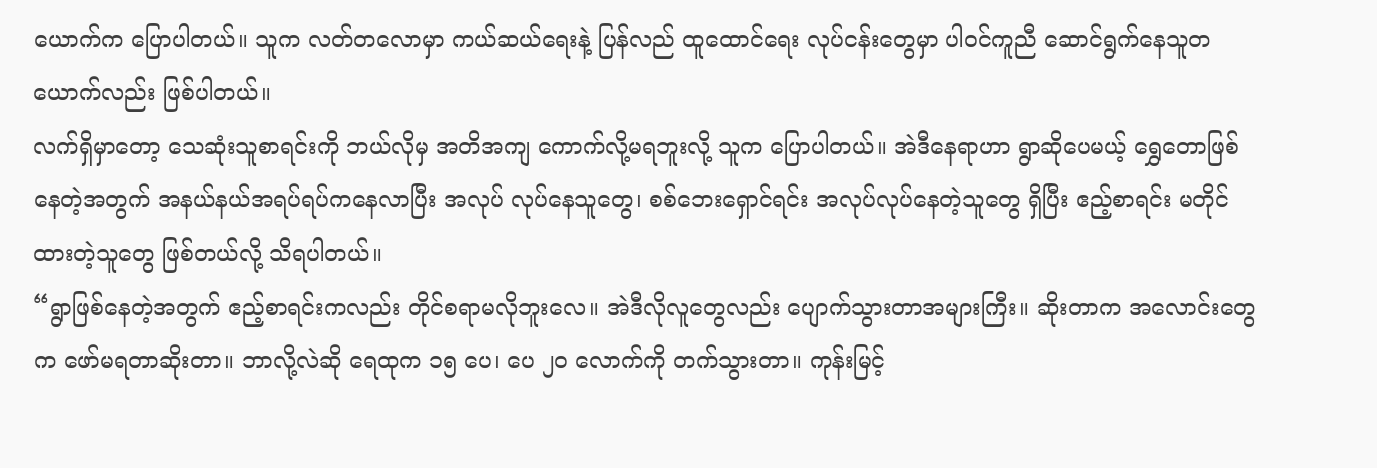ယောက်က ပြောပါတယ်။ သူက လတ်တလောမှာ ကယ်ဆယ်ရေးနဲ့ ပြန်လည် ထူထောင်ရေး လုပ်ငန်းတွေမှာ ပါဝင်ကူညီ ဆောင်ရွက်နေသူတယောက်လည်း ဖြစ်ပါတယ်။
လက်ရှိမှာတော့ ‌သေဆုံးသူစာရင်းကို ဘယ်လိုမှ အတိအကျ ကောက်လို့မရဘူးလို့ သူက ပြောပါတယ်။ အဲဒီနေရာဟာ ရွာဆိုပေမယ့် ရွှေတောဖြစ်နေတဲ့အတွက် အနယ်နယ်အရပ်ရပ်ကနေလာပြီး အလုပ် လုပ်နေသူတွေ၊ စစ်ဘေးရှောင်ရင်း အလုပ်လုပ်နေတဲ့သူ‌တွေ ရှိပြီး ဧည့်စာရင်း မတိုင်ထားတဲ့သူတွေ ဖြစ်တယ်လို့ သိရပါတယ်။
“ရွာဖြစ်နေတဲ့အတွက် ဧည့်စာရင်းကလည်း တိုင်စရာမလိုဘူးလေ။ အဲဒီလိုလူတွေလည်း ပျောက်သွားတာအများကြီး။ ဆိုးတာက အလောင်းတွေက ဖော်မရတာဆိုးတာ။ ဘာလို့လဲဆို ရေထုက ၁၅ ပေ၊ ပေ ၂၀ လောက်ကို တက်သွားတာ။ ကုန်းမြင့်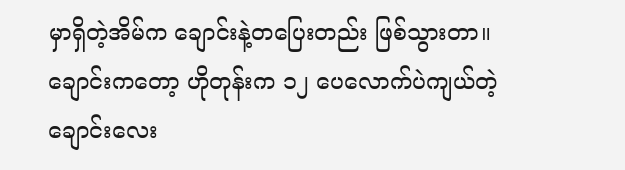မှာရှိတဲ့အိမ်က ချောင်းနဲ့တပြေးတည်း ဖြစ်သွားတာ။ ချောင်းကတော့ ဟိုတုန်းက ၁၂ ပေလောက်ပဲကျယ်တဲ့ ချောင်းလေး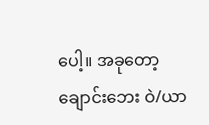ပေါ့။ အခုတော့ ချောင်းဘေး ဝဲ/ယာ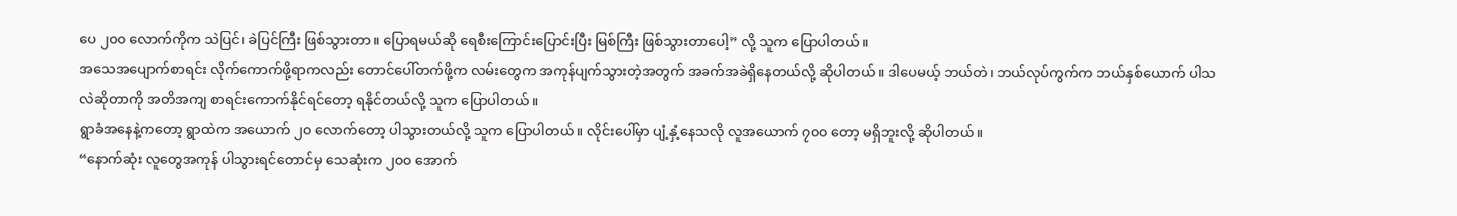ပေ ၂၀၀ လောက်ကိုက သဲပြင်၊ ခဲပြင်ကြီး ဖြစ်သွားတာ။ ပြောရမယ်ဆို ရေစီးကြောင်းပြောင်းပြီး မြစ်ကြီး ဖြစ်သွားတာပေါ့” လို့ သူက ပြောပါတယ်။
အသေအပျောက်စာရင်း လိုက်ကောက်ဖို့ရာကလည်း တောင်ပေါ်တက်ဖို့က လမ်းတွေက အကုန်ပျက်သွားတဲ့အတွက် အခက်အခဲရှိနေတယ်လို့ ဆိုပါတယ်။ ဒါပေမယ့် ဘယ်တဲ၊ ဘယ်လုပ်ကွက်က ဘယ်နှစ်ယောက် ပါသလဲဆိုတာကို အတိအကျ စာရင်းကောက်နိုင်ရင်တော့ ရနိုင်တယ်လို့ သူက ပြောပါတယ်။
ရွာခံအနေနဲ့ကတော့ ရွာထဲက အယောက် ၂၀ လောက်တော့ ပါသွားတယ်လို့ သူက ပြောပါတယ်။ လိုင်းပေါ်မှာ ပျံ့နှံ့နေသလို လူအယောက် ၇၀၀ တော့ မရှိဘူးလို့ ဆိုပါတယ်။
“နောက်ဆုံး လူတွေအကုန် ပါသွားရင်တောင်မှ သေဆုံးက ၂၀၀ အောက်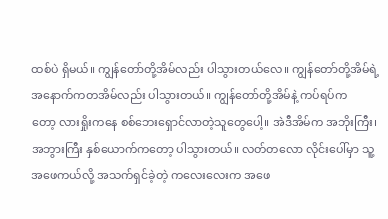ထစ်ပဲ ရှိမယ်။ ကျွန်တော်တို့အိမ်လည်း ပါသွားတယ်လေ။ ကျွန်တော်တို့အိမ်ရဲ့ အနောက်ကတအိမ်လည်း ပါသွားတယ်။ ကျွန်တော်တို့အိမ်နဲ့ ကပ်ရပ်ကတော့ ‌လားရှိုးကနေ စစ်ဘေးရှောင်လာတဲ့သူတွေပေါ့။ အဲဒီအိမ်က အဘိုးကြီး၊ အဘွားကြီး နှစ်ယောက်ကတော့ ပါသွားတယ်။ လတ်တလော လိုင်းပေါ်မှာ သူ့အဖေကယ်လို့ အသက်ရှင်ခဲ့တဲ့ ကလေးလေးက အဖေ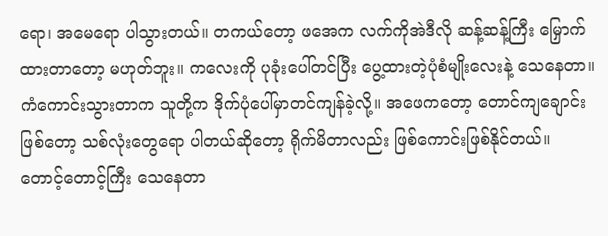ရော၊ အမေရော ပါသွားတယ်။ တကယ်တော့ ဖအေက လက်ကိုအဲဒီလို ဆန့်ဆန့်ကြီး မြှောက်ထားတာတော့ မဟုတ်ဘူး။ ကလေးကို ပုခုံးပေါ်တင်ပြီး ပွေ့ထားတဲ့ပုံစံမျိုးလေးနဲ့ သေနေတာ။ ကံကောင်းသွားတာက သူတို့က ဒိုက်ပုံပေါ်မှာတင်ကျန်ခဲ့လို့။ အဖေကတော့ တောင်ကျချောင်းဖြစ်တော့ သစ်လုံးတွေရော ပါတယ်ဆိုတော့ ရိုက်မိတာလည်း ဖြစ်ကောင်းဖြစ်နိုင်တယ်။ တောင့်တောင့်ကြီး သေနေတာ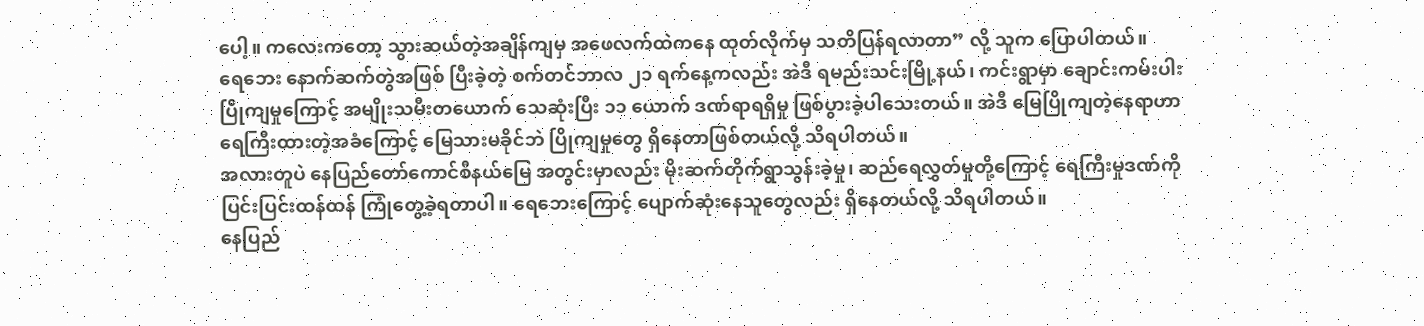ပေါ့။ ကလေးကတော့ သွားဆယ်တဲ့အချိန်ကျမှ အဖေလက်ထဲကနေ ထုတ်လိုက်မှ သတိပြန်ရလာတာ” လို့ သူက ပြောပါတယ်။
ရေဘေး နောက်ဆက်တွဲအဖြစ် ပြီးခဲ့တဲ့ စက်တင်ဘာလ ၂၁ ရက်နေ့ကလည်း အဲဒီ ရမည်းသင်းမြို့နယ်၊ ကင်းရွာမှာ ချောင်းကမ်းပါး ပြိုကျမှုကြောင့် အမျိုးသမီးတယောက် သေဆုံးပြီး ၁၁ ယောက် ဒဏ်ရာရရှိမှု ဖြစ်ပွားခဲ့ပါသေးတယ်။ အဲဒီ မြေပြိုကျတဲ့နေရာဟာ ရေကြီးထားတဲ့အခံကြောင့် မြေသားမခိုင်ဘဲ ပြိုကျမှုတွေ ရှိနေတာဖြစ်တယ်လို့ သိရပါတယ်။
အလားတူပဲ နေပြည်တော်ကောင်စီနယ်မြေ အတွင်းမှာလည်း မိုးဆက်တိုက်ရွာသွန်းခဲ့မှု၊ ဆည်ရေလွှတ်မှုတို့ကြောင့် ရေကြီးမှုဒဏ်ကို ပြင်းပြင်းထန်ထန် ကြုံတွေ့ခဲ့ရတာပါ။ ရေဘေးကြောင့် ပျောက်ဆုံးနေသူတွေလည်း ရှိနေတယ်လို့ သိရပါတယ်။
နေပြည်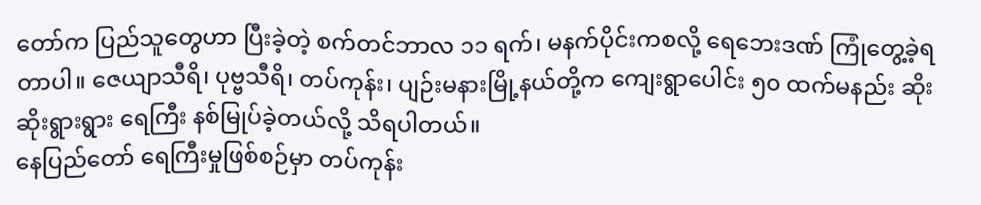တော်က ပြည်သူတွေဟာ ပြီးခဲ့တဲ့ စက်တင်ဘာလ ၁၁ ရက်၊ မနက်ပိုင်းကစလို့ ရေဘေးဒဏ် ကြုံတွေ့ခဲ့ရတာပါ။ ဇေယျာသီရိ၊ ပုဗ္ဗသီရိ၊ တပ်ကုန်း၊ ပျဉ်းမနားမြို့နယ်တို့က ကျေးရွာပေါင်း ၅၀ ထက်မနည်း ဆိုးဆိုးရွားရွား ရေကြီး နစ်မြုပ်ခဲ့တယ်လို့ သိရပါတယ်။
နေပြည်တော် ရေကြီးမှုဖြစ်စဉ်မှာ တပ်ကုန်း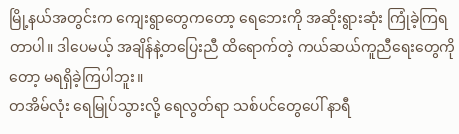မြို့နယ်အတွင်းက ကျေးရွာတွေကတော့ ရေဘေးကို အဆိုးရွားဆုံး ကြုံခဲ့ကြရတာပါ။ ဒါပေမယ့် အချိန်နဲ့တပြေးညီ ထိရောက်တဲ့ ကယ်ဆယ်ကူညီရေးတွေကိုတော့ မရရှိခဲ့ကြပါဘူး။
တအိမ်လုံး ရေမြုပ်သွားလို့ ရေလွတ်ရာ သစ်ပင်တွေပေါ် နာရီ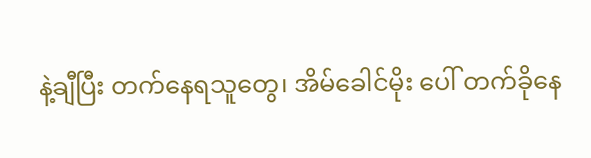နဲ့ချီပြီး တက်နေရသူတွေ၊ အိမ်ခေါင်မိုး ပေါ် တက်ခိုနေ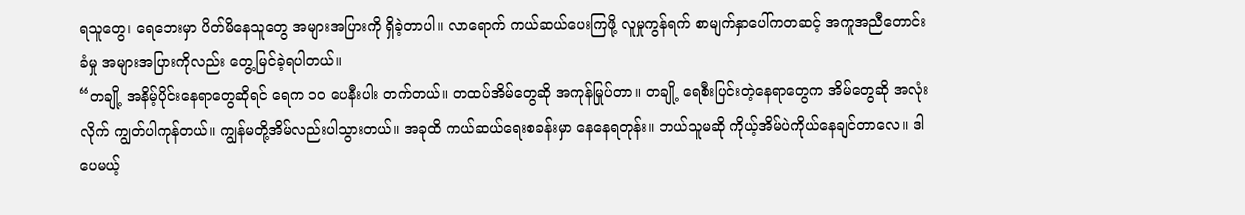ရသူတွေ၊ ရေဘေးမှာ ပိတ်မိနေသူတွေ အများအပြားကို ရှိခဲ့တာပါ။ လာရောက် ကယ်ဆယ်ပေးကြဖို့ လူမှုကွန်ရက် စာမျက်နှာပေါ်ကတဆင့် အကူအညီတောင်းခံမှု အများအပြားကိုလည်း တွေ့မြင်ခဲ့ရပါတယ်။
“တချို့ အနိမ့်ပိုင်းနေရာတွေဆိုရင် ရေက ၁၀ ပေနီးပါး တက်တယ်။ တထပ်အိမ်တွေဆို အကုန်မြုပ်တာ။ တချို့ ရေစီးပြင်းတဲ့နေရာတွေက အိမ်တွေဆို အလုံးလိုက် ကျွတ်ပါကုန်တယ်။ ကျွန်မတို့အိမ်လည်းပါသွားတယ်။ အခုထိ ကယ်ဆယ်ရေးစခန်းမှာ နေနေရတုန်း။ ဘယ်သူမဆို ကိုယ့်အိမ်ပဲကိုယ်နေချင်တာလေ။ ဒါပေမယ့်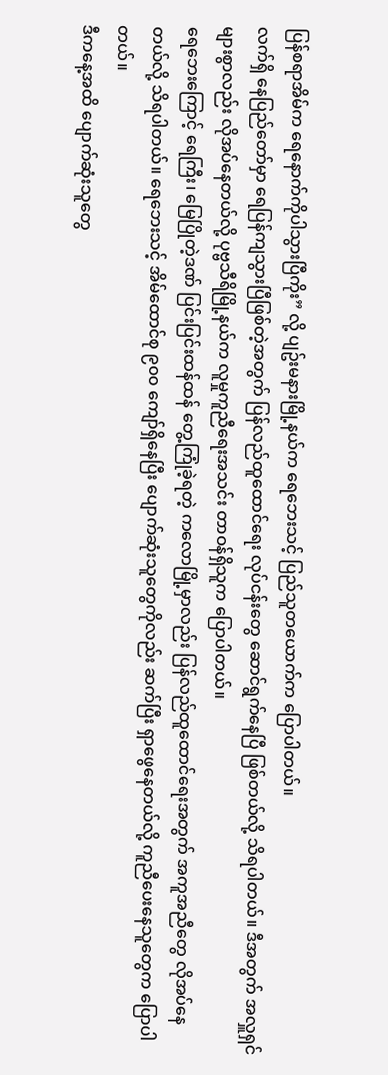ပြန်စရာအိမ်က ရေနောက်ကိုပါသွားပြီကိုး” လို့ ပျဥ်းမနားမြို့နယ်က ရေဘေးသင့် ပြည်သူတယောက်က ပြောပါတယ်။
လက်ရှိ နေပြည်တော်မှာ ရေပြန်ကျသွားပြီဖြစ်တဲ့အတွက် ပြန်လည်ထူထောင်ရေး လုပ်ငန်းတွေ ဆောင်ရွက်နေပြီ ဖြစ်တယ်လို့ သိရပါတယ်။ ဒီအတွက် အလှူရှင်များစွာလည်း လိုအပ်နေတယ်လို့ ပုဗ္ဗသီရိမြို့နယ်က လူမှုကူညီရေးအသင်း တာဝန်ရှိသူက ပြောပါတယ်။
ရေဘေးကြောင့် ရေကြီး၊ မြေပြိုတဲ့ဒဏ် ပြင်းပြင်းထန်ထန် တွေ့ကြုံခဲ့ရတဲ့ ကလောမြို့မှာလည်း ပြန်လည်ထူထောင်ရေးအတွက် အကူအညီတွေ လိုအပ်နေတယ်လို့ သိရပါတယ်။ ရေဘေးသင့် အိမ်ထောင်စု ၉၀၀ ကျော်ရှိနေပြီး ပျောက်ဆုံးသူတွေကိုလည်း ဆက်ပြီး ရှာဖွေနေတယ်လို့ ကူညီပေးနေသူတွေက ပြောပါတယ်။
ဒီကနေ့အထိ ပျောက်ဆုံးသူတွေ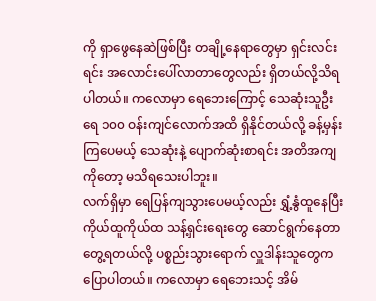ကို ရှာဖွေနေဆဲဖြစ်ပြီး တချို့နေရာတွေမှာ ရှင်းလင်းရင်း အလောင်းပေါ်လာတာတွေလည်း ရှိတယ်လို့သိရပါတယ်။ ကလောမှာ ရေဘေးကြောင့် သေဆုံးသူဦးရေ ၁၀၀ ဝန်းကျင်လောက်အထိ ရှိနိုင်တယ်လို့ ခန့်မှန်းကြပေမယ့် သေဆုံးနဲ့ ပျောက်ဆုံးစာရင်း အတိအကျကိုတော့ မသိရသေးပါဘူး။
လက်ရှိမှာ ရေပြန်ကျသွားပေမယ့်လည်း ရွှံ့နွံထူနေပြီး ကိုယ်ထူကိုယ်ထ သန့်ရှင်းရေးတွေ ဆောင်ရွက်နေတာ တွေ့ရတယ်လို့ ပစ္စည်းသွားရောက် လှူဒါန်းသူတွေက ပြောပါတယ်။ ကလောမှာ ရေဘေးသင့် အိမ်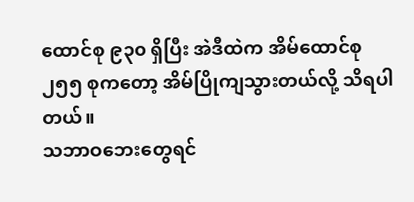ထောင်စု ၉၃၀ ရှိပြီး အဲဒီထဲက အိမ်ထောင်စု ၂၅၅ စုကတော့ အိမ်ပြိုကျသွားတယ်လို့ သိရပါတယ်။
သဘာဝဘေးတွေရင်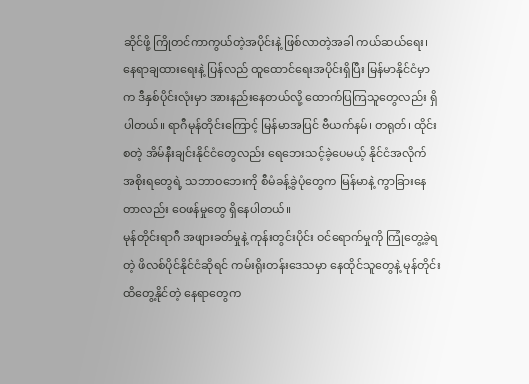ဆိုင်ဖို့ ကြိုတင်ကာကွယ်တဲ့အပိုင်းနဲ့ ဖြစ်လာတဲ့အခါ ကယ်ဆယ်ရေး၊ နေရာချထားရေးနဲ့ ပြန်လည် ထူထောင်ရေးအပိုင်းရှိပြီး မြန်မာနိုင်ငံမှာက ဒီနှစ်ပိုင်းလုံးမှာ အားနည်းနေတယ်လို့ ထောက်ပြကြသူတွေလည်း ရှိပါတယ်။ ရာဂီမုန်တိုင်းကြောင့် မြန်မာအပြင် ဗီယက်နမ်၊ တရုတ်၊ ထိုင်း စတဲ့ အိမ်နီးချင်းနိုင်ငံတွေလည်း ရေဘေးသင့်ခဲ့ပေမယ့် နိုင်ငံအလိုက် အစိုးရတွေရဲ့ သဘာဝဘေးကို စီမံခန့်ခွဲပုံတွေက မြန်မာနဲ့ ကွာခြားနေတာလည်း ဝေဖန်မှုတွေ ရှိနေပါတယ်။
မုန်တိုင်းရာဂီ အဖျားခတ်မှုနဲ့ ကုန်းတွင်းပိုင်း ဝင်ရောက်မှုကို ကြုံတွေ့ခဲ့ရတဲ့ ဖိလစ်ပိုင်နိုင်ငံဆိုရင် ကမ်းရိုးတန်းဒေသမှာ နေထိုင်သူတွေနဲ့ မုန်တိုင်းထိတွေ့နိုင်တဲ့ နေရာတွေက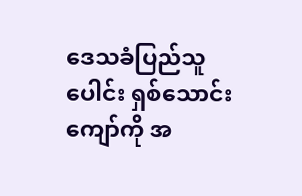ဒေသခံပြည်သူပေါင်း ရှစ်သောင်းကျော်ကို အ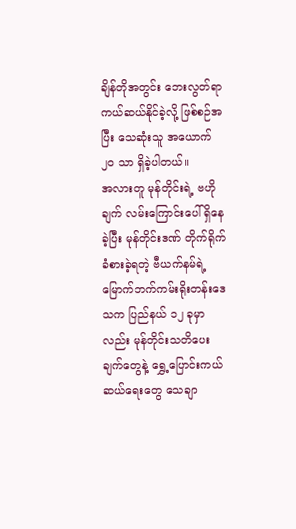ချိန်တိုအတွင်း ဘေးလွတ်ရာ ကယ်ဆယ်နိုင်ခဲ့လို့ ဖြစ်စဉ်အပြီး သေဆုံးသူ အယောက် ၂၀ သာ ရှိခဲ့ပါတယ်။
အလားတူ မုန်တိုင်းရဲ့ ဗဟိုချက် လမ်းကြောင်းပေါ် ရှိနေခဲ့ပြီး မုန်တိုင်းဒဏ် တိုက်ရိုက်ခံစားခဲ့ရတဲ့ ဗီယက်နမ်ရဲ့ မြောက်ဘက်ကမ်းရိုးတန်းဒေသက ပြည်နယ် ၁၂ ခုမှာလည်း မုန်တိုင်းသတိပေးချက်တွေနဲ့ ရွှေ့ပြောင်းကယ်ဆယ်ရေးတွေ သေချာ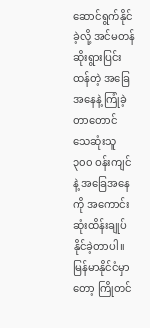ဆောင်ရွက်နိုင်ခဲ့လို့ အင်မတန်ဆိုးရွားပြင်းထန်တဲ့ အခြေအနေနဲ့ ကြုံခဲ့တာတောင် သေဆုံးသူ ၃၀၀ ဝန်းကျင်နဲ့ အခြေအနေကို အကောင်းဆုံးထိန်းချုပ်နိုင်ခဲ့တာပါ။
မြန်မာနိုင်ငံမှာတော့ ကြိုတင်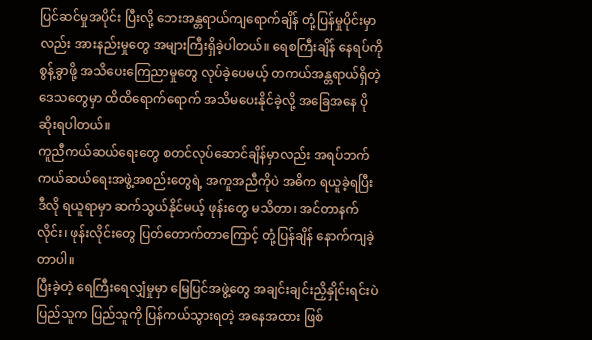ပြင်ဆင်မှုအပိုင်း ပြီးလို့ ဘေးအန္တရာယ်ကျရောက်ချိန် တုံ့ပြန်မှုပိုင်းမှာလည်း အားနည်းမှုတွေ အများကြီးရှိခဲ့ပါတယ်။ ရေစကြီးချိန် နေရပ်ကို စွန့်ခွာဖို့ အသိပေးကြေညာမှုတွေ လုပ်ခဲ့ပေမယ့် တကယ်အန္တရာယ်ရှိတဲ့ ဒေသတွေမှာ ထိထိရောက်ရောက် အသိမပေးနိုင်ခဲ့လို့ အခြေအနေ ပိုဆိုးရပါတယ်။
ကူညီကယ်ဆယ်ရေးတွေ စတင်လုပ်ဆောင်ချိန်မှာလည်း အရပ်ဘက်ကယ်ဆယ်ရေးအဖွဲ့အစည်းတွေရဲ့ အကူအညီကိုပဲ အဓိက ရယူခဲ့ရပြီး ဒီလို ရယူရာမှာ ဆက်သွယ်နိုင်မယ့် ဖုန်းတွေ မသိတာ၊ အင်တာနက်လိုင်း၊ ဖုန်းလိုင်းတွေ ပြတ်တောက်တာကြောင့် တုံ့ပြန်ချိန် နောက်ကျခဲ့တာပါ။
ပြီးခဲ့တဲ့ ရေကြီးရေလျှံမှုမှာ မြေပြင်အဖွဲ့တွေ အချင်းချင်းညှိနှိုင်းရင်းပဲ ပြည်သူက ပြည်သူကို ပြန်ကယ်သွားရတဲ့ အနေအထား ဖြစ်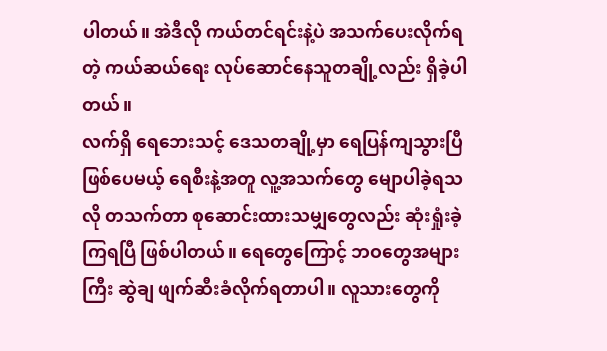ပါတယ်။ အဲဒီလို ကယ်တင်ရင်းနဲ့ပဲ အသက်ပေးလိုက်ရတဲ့ ကယ်ဆယ်ရေး လုပ်ဆောင်နေသူတချို့လည်း ရှိခဲ့ပါတယ်။
လက်ရှိ ရေဘေးသင့် ဒေသတချို့မှာ ရေပြန်ကျသွားပြီဖြစ်ပေမယ့် ရေစီးနဲ့အတူ လူ့အသက်တွေ မျောပါခဲ့ရသလို တသက်တာ စုဆောင်းထားသမျှတွေလည်း ဆုံးရှုံးခဲ့ကြရပြီ ဖြစ်ပါတယ်။ ရေတွေကြောင့် ဘဝတွေအများကြီး ဆွဲချ ဖျက်ဆီးခံလိုက်ရတာပါ။ လူသားတွေကို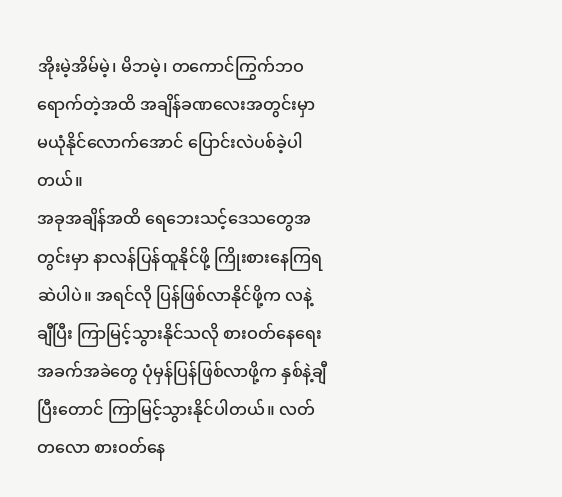အိုးမဲ့အိမ်မဲ့၊ မိဘမဲ့၊ တကောင်ကြွက်ဘဝ ရောက်တဲ့အထိ အချိန်ခဏလေးအတွင်းမှာ မယုံနိုင်လောက်အောင် ပြောင်းလဲပစ်ခဲ့ပါတယ်။
အခုအချိန်အထိ ရေဘေးသင့်ဒေသတွေအတွင်းမှာ နာလန်ပြန်ထူနိုင်ဖို့ ကြိုးစားနေကြရဆဲပါပဲ။ အရင်လို ပြန်ဖြစ်လာနိုင်ဖို့က လနဲ့ချီပြီး ကြာမြင့်သွားနိုင်သလို စားဝတ်နေရေးအခက်အခဲတွေ ပုံမှန်ပြန်ဖြစ်လာဖို့က နှစ်နဲ့ချီပြီးတောင် ကြာမြင့်သွားနိုင်ပါတယ်။ လတ်တလော စားဝတ်နေ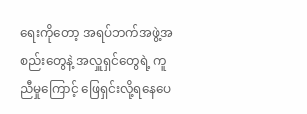ရေးကိုတော့ အရပ်ဘက်အဖွဲ့အစည်းတွေနဲ့ အလှူရှင်တွေရဲ့ ကူညီမှုကြောင့် ဖြေရှင်းလို့ရနေပေ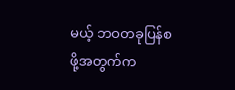မယ့် ဘဝတခုပြန်စဖို့အတွက်က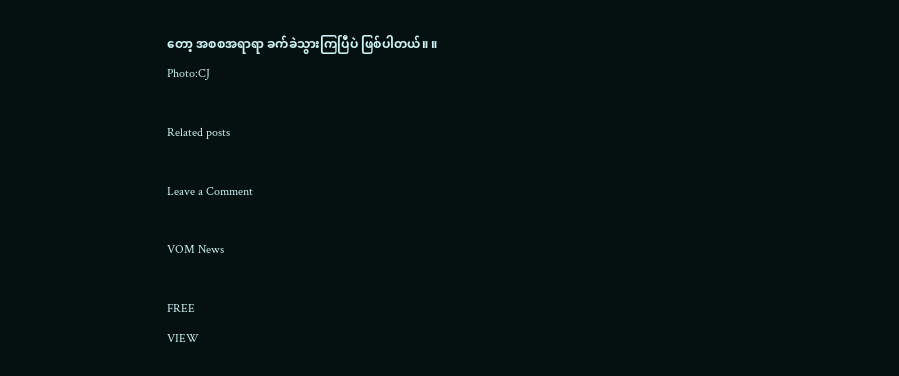တော့ အစစအရာရာ ခက်ခဲသွားကြပြီပဲ ဖြစ်ပါတယ်။ ။
Photo:CJ

Related posts

Leave a Comment

VOM News

FREE
VIEW